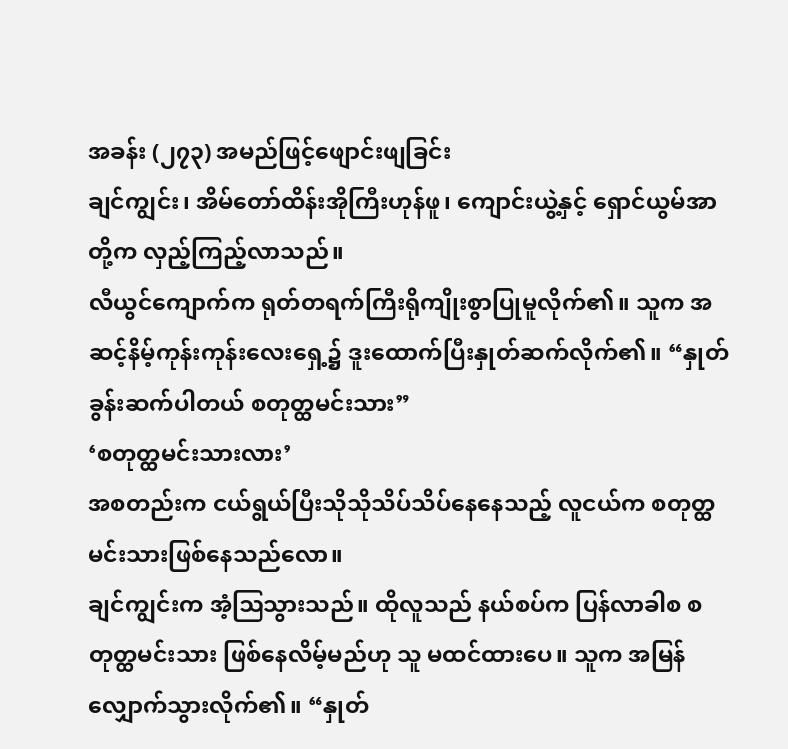အခန်း (၂၇၃) အမည်ဖြင့်ဖျောင်းဖျခြင်း
ချင်ကျွင်း၊ အိမ်တော်ထိန်းအိုကြီးဟုန်ဖူ၊ ကျောင်းယွဲ့နှင့် ရှောင်ယွမ်အာတို့က လှည့်ကြည့်လာသည်။
လီယွင်ကျောက်က ရုတ်တရက်ကြီးရိုကျိုးစွာပြုမူလိုက်၏။ သူက အဆင့်နိမ့်ကုန်းကုန်းလေးရှေ့၌ ဒူးထောက်ပြီးနှုတ်ဆက်လိုက်၏။ “နှုတ်ခွန်းဆက်ပါတယ် စတုတ္ထမင်းသား”
‘စတုတ္ထမင်းသားလား’
အစတည်းက ငယ်ရွယ်ပြီးသိုသိုသိပ်သိပ်နေနေသည့် လူငယ်က စတုတ္ထမင်းသားဖြစ်နေသည်လော။
ချင်ကျွင်းက အံ့ဩသွားသည်။ ထိုလူသည် နယ်စပ်က ပြန်လာခါစ စတုတ္ထမင်းသား ဖြစ်နေလိမ့်မည်ဟု သူ မထင်ထားပေ။ သူက အမြန်လျှောက်သွားလိုက်၏။ “နှုတ်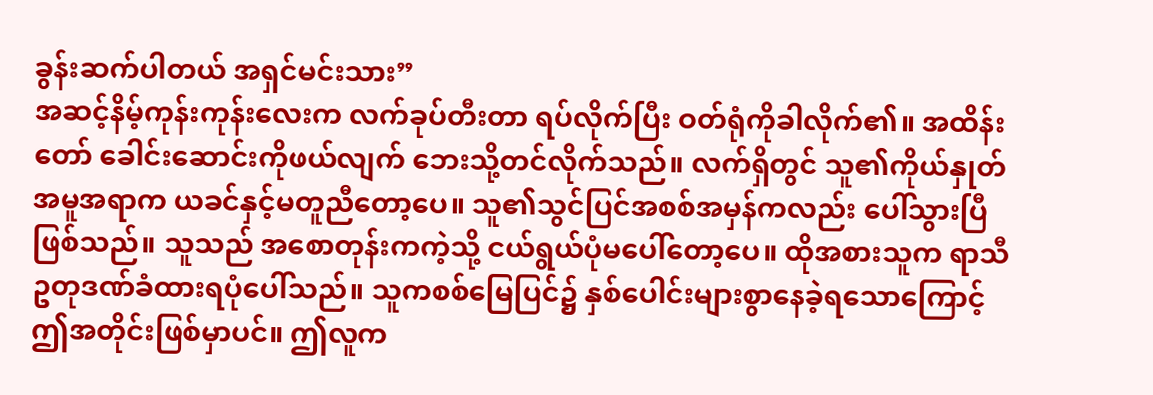ခွန်းဆက်ပါတယ် အရှင်မင်းသား”
အဆင့်နိမ့်ကုန်းကုန်းလေးက လက်ခုပ်တီးတာ ရပ်လိုက်ပြီး ဝတ်ရုံကိုခါလိုက်၏။ အထိန်းတော် ခေါင်းဆောင်းကိုဖယ်လျက် ဘေးသို့တင်လိုက်သည်။ လက်ရှိတွင် သူ၏ကိုယ်နှုတ်အမူအရာက ယခင်နှင့်မတူညီတော့ပေ။ သူ၏သွင်ပြင်အစစ်အမှန်ကလည်း ပေါ်သွားပြီဖြစ်သည်။ သူသည် အစောတုန်းကကဲ့သို့ ငယ်ရွယ်ပုံမပေါ်တော့ပေ။ ထိုအစားသူက ရာသီဥတုဒဏ်ခံထားရပုံပေါ်သည်။ သူကစစ်မြေပြင်၌ နှစ်ပေါင်းများစွာနေခဲ့ရသောကြောင့်ဤအတိုင်းဖြစ်မှာပင်။ ဤလူက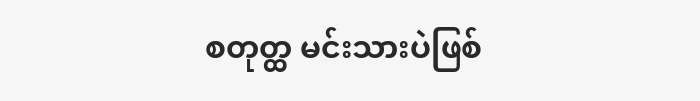စတုတ္ထ မင်းသားပဲဖြစ်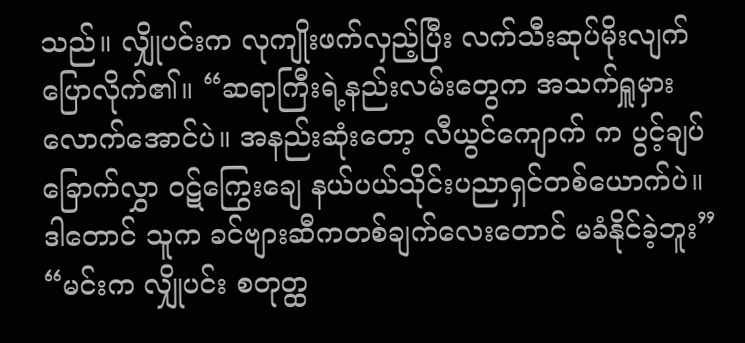သည်။ လျှိုပင်းက လုကျိုးဖက်လှည့်ပြီး လက်သီးဆုပ်မိုးလျက်ပြောလိုက်၏။ “ဆရာကြီးရဲ့နည်းလမ်းတွေက အသက်ရှူမှားလောက်အောင်ပဲ။ အနည်းဆုံးတော့ လီယွင်ကျောက် က ပွင့်ချပ်ခြောက်လွှာ ဝဋ်ကြွေးချေ နယ်ပယ်သိုင်းပညာရှင်တစ်ယောက်ပဲ။ ဒါတောင် သူက ခင်ဗျားဆီကတစ်ချက်လေးတောင် မခံနိုင်ခဲ့ဘူး”
“မင်းက လျှိုပင်း စတုတ္ထ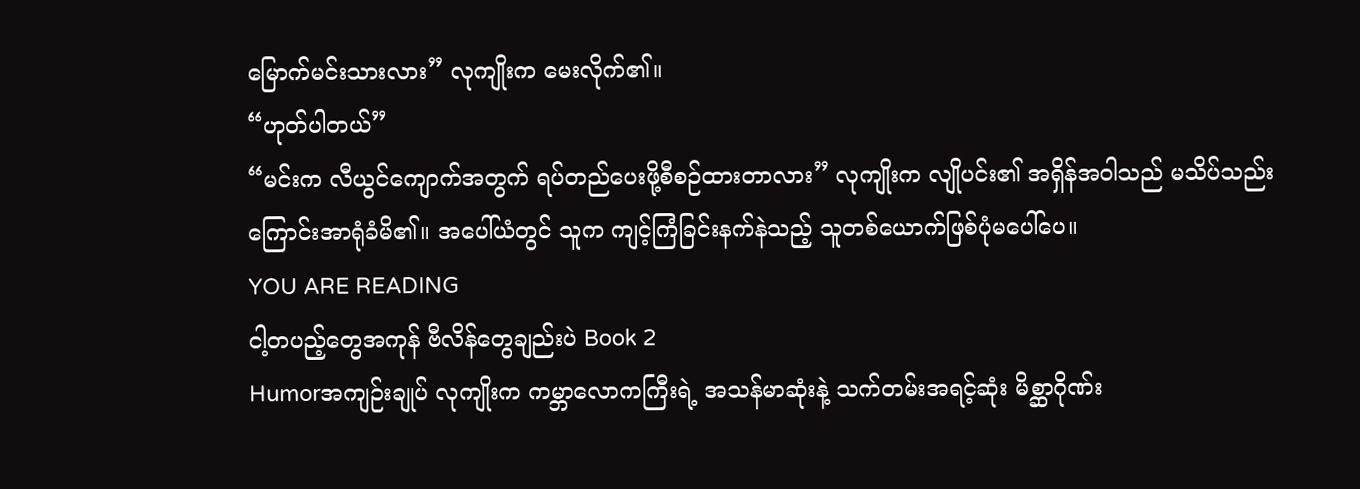မြောက်မင်းသားလား” လုကျိုးက မေးလိုက်၏။
“ဟုတ်ပါတယ်”
“မင်းက လီယွင်ကျောက်အတွက် ရပ်တည်ပေးဖို့စီစဉ်ထားတာလား” လုကျိုးက လျိုပင်း၏ အရှိန်အဝါသည် မသိပ်သည်းကြောင်းအာရုံခံမိ၏။ အပေါ်ယံတွင် သူက ကျင့်ကြံခြင်းနက်နဲသည့် သူတစ်ယောက်ဖြစ်ပုံမပေါ်ပေ။
YOU ARE READING
ငါ့တပည့်တွေအကုန် ဗီလိန်တွေချည်းပဲ Book 2
Humorအကျဉ်းချုပ် လုကျိုးက ကမ္ဘာလောကကြီးရဲ့ အသန်မာဆုံးနဲ့ သက်တမ်းအရင့်ဆုံး မိစ္ဆာဂိုဏ်း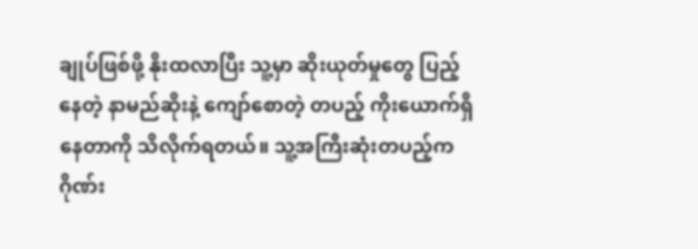ချုပ်ဖြစ်ဖို့ နိုးထလာပြီး သူ့မှာ ဆိုးယုတ်မှုတွေ ပြည့်နေတဲ့ နာမည်ဆိုးနဲ့ ကျော်စောတဲ့ တပည့် ကိုးယောက်ရှိနေတာကို သိလိုက်ရတယ်။ သူ့အကြီးဆုံးတပည့်က ဂိုဏ်း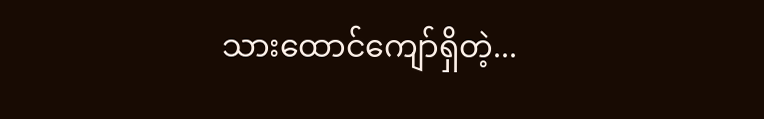သားထောင်ကျော်ရှိတဲ့...